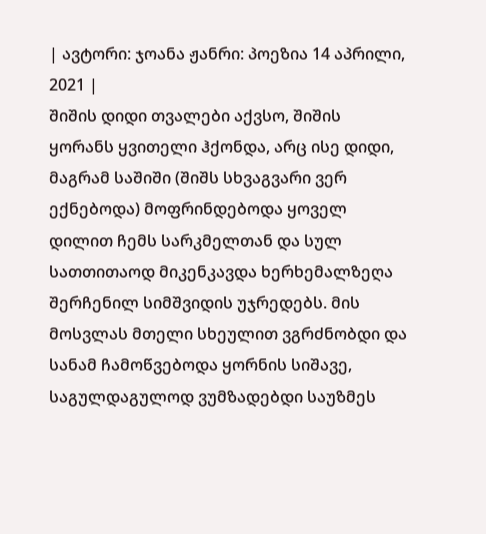| ავტორი: ჯოანა ჟანრი: პოეზია 14 აპრილი, 2021 |
შიშის დიდი თვალები აქვსო, შიშის ყორანს ყვითელი ჰქონდა, არც ისე დიდი, მაგრამ საშიში (შიშს სხვაგვარი ვერ ექნებოდა) მოფრინდებოდა ყოველ დილით ჩემს სარკმელთან და სულ სათთითაოდ მიკენკავდა ხერხემალზეღა შერჩენილ სიმშვიდის უჯრედებს. მის მოსვლას მთელი სხეულით ვგრძნობდი და სანამ ჩამოწვებოდა ყორნის სიშავე, საგულდაგულოდ ვუმზადებდი საუზმეს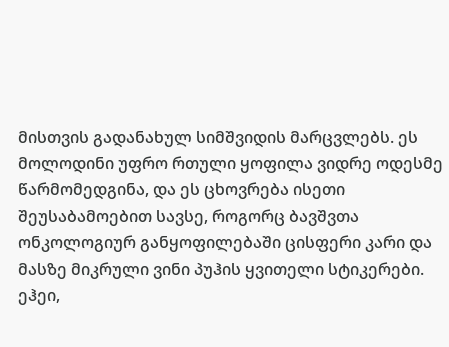მისთვის გადანახულ სიმშვიდის მარცვლებს. ეს მოლოდინი უფრო რთული ყოფილა ვიდრე ოდესმე წარმომედგინა, და ეს ცხოვრება ისეთი შეუსაბამოებით სავსე, როგორც ბავშვთა ონკოლოგიურ განყოფილებაში ცისფერი კარი და მასზე მიკრული ვინი პუჰის ყვითელი სტიკერები. ეჰეი,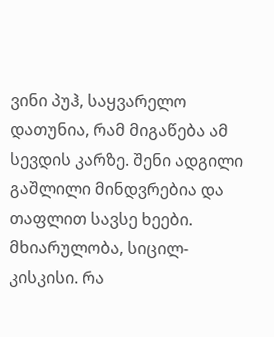ვინი პუჰ, საყვარელო დათუნია, რამ მიგაწება ამ სევდის კარზე. შენი ადგილი გაშლილი მინდვრებია და თაფლით სავსე ხეები. მხიარულობა, სიცილ-კისკისი. რა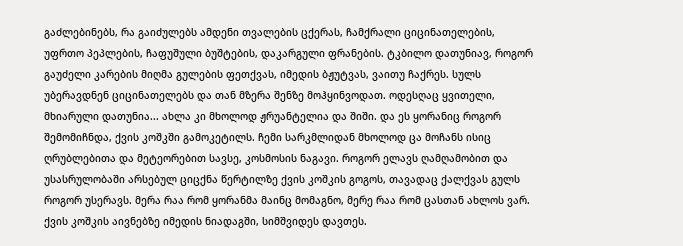გაძლებინებს, რა გაიძულებს ამდენი თვალების ცქერას, ჩამქრალი ციცინათელების, უფრთო პეპლების, ჩაფუშული ბუშტების, დაკარგული ფრანების. ტკბილო დათუნიავ, როგორ გაუძელი კარების მიღმა გულების ფეთქვას, იმედის ბჟუტვას, ვაითუ ჩაქრეს. სულს უბერავდნენ ციცინათელებს და თან მზერა შენზე მოჰყინვოდათ. ოდესღაც ყვითელი, მხიარული დათუნია... ახლა კი მხოლოდ ჟრუანტელია და შიში. და ეს ყორანიც როგორ შემომიჩნდა, ქვის კოშკში გამოკეტილს. ჩემი სარკმლიდან მხოლოდ ცა მოჩანს ისიც ღრუბლებითა და მეტეორებით სავსე, კოსმოსის ნაგავი. როგორ ელავს ღამღამობით და უსასრულობაში არსებულ ციცქნა წერტილზე ქვის კოშკის გოგოს, თავადაც ქალქვას გულს როგორ უსერავს. მერა რაა რომ ყორანმა მაინც მომაგნო, მერე რაა რომ ცასთან ახლოს ვარ. ქვის კოშკის აივნებზე იმედის ნიადაგში, სიმშვიდეს დავთეს.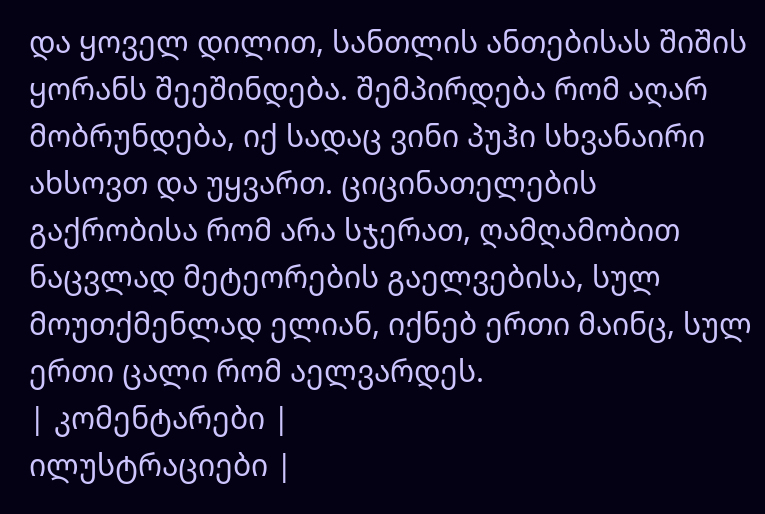და ყოველ დილით, სანთლის ანთებისას შიშის ყორანს შეეშინდება. შემპირდება რომ აღარ მობრუნდება, იქ სადაც ვინი პუჰი სხვანაირი ახსოვთ და უყვართ. ციცინათელების გაქრობისა რომ არა სჯერათ, ღამღამობით ნაცვლად მეტეორების გაელვებისა, სულ მოუთქმენლად ელიან, იქნებ ერთი მაინც, სულ ერთი ცალი რომ აელვარდეს.
| კომენტარები |
ილუსტრაციები |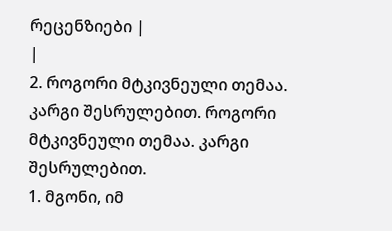რეცენზიები |
|
2. როგორი მტკივნეული თემაა. კარგი შესრულებით. როგორი მტკივნეული თემაა. კარგი შესრულებით.
1. მგონი, იმ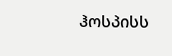ჰოსპისს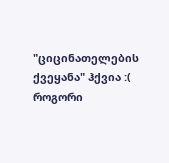"ციცინათელების ქვეყანა" ჰქვია :(
როგორი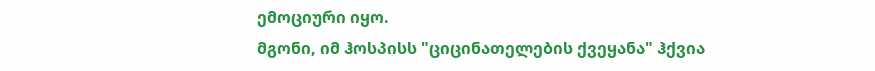ემოციური იყო.
მგონი, იმ ჰოსპისს "ციცინათელების ქვეყანა" ჰქვია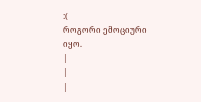:(
როგორი ემოციური იყო.
|
|
|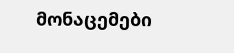მონაცემები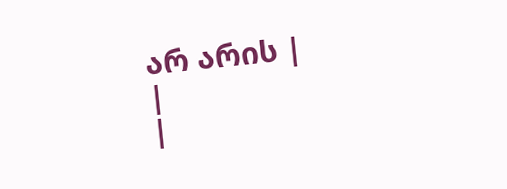არ არის |
|
|